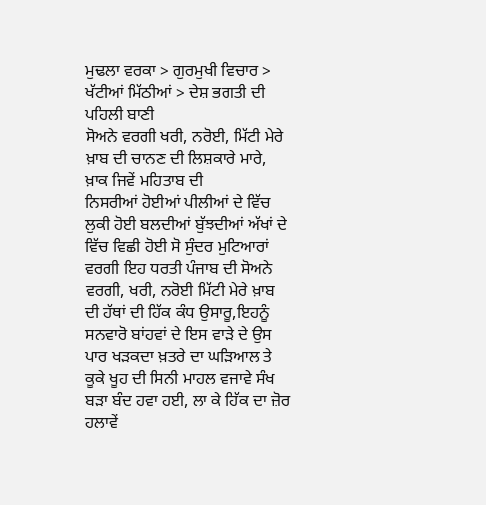ਮੁਢਲਾ ਵਰਕਾ > ਗੁਰਮੁਖੀ ਵਿਚਾਰ > ਖੱਟੀਆਂ ਮਿੱਠੀਆਂ > ਦੇਸ਼ ਭਗਤੀ ਦੀ ਪਹਿਲੀ ਬਾਣੀ
ਸੋਅਨੇ ਵਰਗੀ ਖਰੀ, ਨਰੋਈ, ਮਿੱਟੀ ਮੇਰੇ ਖ਼ਾਬ ਦੀ ਚਾਨਣ ਦੀ ਲਿਸ਼ਕਾਰੇ ਮਾਰੇ, ਖ਼ਾਕ ਜਿਵੇਂ ਮਹਿਤਾਬ ਦੀ
ਨਿਸਰੀਆਂ ਹੋਈਆਂ ਪੀਲੀਆਂ ਦੇ ਵਿੱਚ ਲੁਕੀ ਹੋਈ ਬਲਦੀਆਂ ਬੁੱਝਦੀਆਂ ਅੱਖਾਂ ਦੇ ਵਿੱਚ ਵਿਛੀ ਹੋਈ ਸੋ ਸੁੰਦਰ ਮੁਟਿਆਰਾਂ ਵਰਗੀ ਇਹ ਧਰਤੀ ਪੰਜਾਬ ਦੀ ਸੋਅਨੇ ਵਰਗੀ, ਖਰੀ, ਨਰੋਈ ਮਿੱਟੀ ਮੇਰੇ ਖ਼ਾਬ ਦੀ ਹੱਥਾਂ ਦੀ ਹਿੱਕ ਕੰਧ ਉਸਾਰੂ,ਇਹਨੂੰ ਸਨਵਾਰੋ ਬਾਂਹਵਾਂ ਦੇ ਇਸ ਵਾੜੇ ਦੇ ਉਸ ਪਾਰ ਖੜਕਦਾ ਖ਼ਤਰੇ ਦਾ ਘੜਿਆਲ ਤੇ ਕੂਕੇ ਖੂਹ ਦੀ ਸਿਨੀ ਮਾਹਲ ਵਜਾਵੇ ਸੰਖ ਬੜਾ ਬੰਦ ਹਵਾ ਹਈ, ਲਾ ਕੇ ਹਿੱਕ ਦਾ ਜ਼ੋਰ ਹਲਾਵੇਂ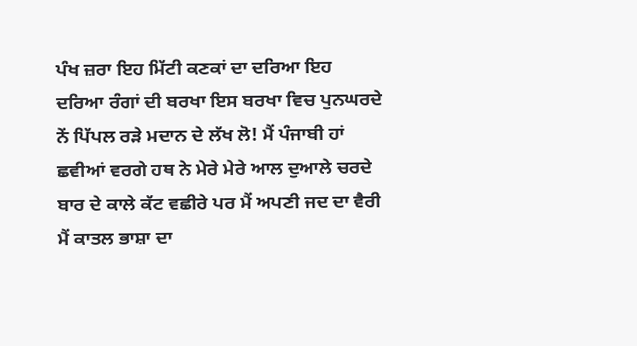ਪੰਖ ਜ਼ਰਾ ਇਹ ਮਿੱਟੀ ਕਣਕਾਂ ਦਾ ਦਰਿਆ ਇਹ ਦਰਿਆ ਰੰਗਾਂ ਦੀ ਬਰਖਾ ਇਸ ਬਰਖਾ ਵਿਚ ਪੁਨਘਰਦੇ ਨੇਂ ਪਿੱਪਲ ਰੜੇ ਮਦਾਨ ਦੇ ਲੱਖ ਲੋ! ਮੈਂ ਪੰਜਾਬੀ ਹਾਂ ਛਵੀਆਂ ਵਰਗੇ ਹਥ ਨੇ ਮੇਰੇ ਮੇਰੇ ਆਲ ਦੁਆਲੇ ਚਰਦੇ ਬਾਰ ਦੇ ਕਾਲੇ ਕੱਟ ਵਛੀਰੇ ਪਰ ਮੈਂ ਅਪਣੀ ਜਦ ਦਾ ਵੈਰੀ ਮੈਂ ਕਾਤਲ ਭਾਸ਼ਾ ਦਾ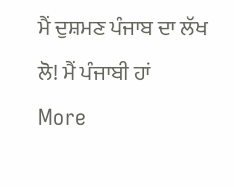ਮੈਂ ਦੁਸ਼ਮਣ ਪੰਜਾਬ ਦਾ ਲੱਖ ਲੋ! ਮੈਂ ਪੰਜਾਬੀ ਹਾਂ
More